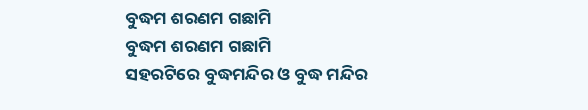ବୁଦ୍ଧମ ଶରଣମ ଗଛାମି
ବୁଦ୍ଧମ ଶରଣମ ଗଛାମି
ସହରଟିରେ ବୁଦ୍ଧମନ୍ଦିର ଓ ବୁଦ୍ଧ ମନ୍ଦିର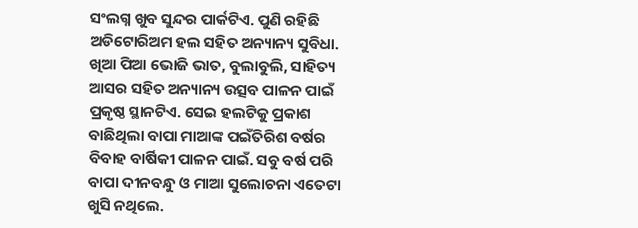ସଂଲଗ୍ନ ଖୁବ ସୁନ୍ଦର ପାର୍କଟିଏ. ପୁଣି ରହିଛି ଅଡିଟୋରିଅମ ହଲ ସହିତ ଅନ୍ୟାନ୍ୟ ସୁବିଧା. ଖିଆ ପିଆ ଭୋଜି ଭାତ, ବୁଲାବୁଲି, ସାହିତ୍ୟ ଆସର ସହିତ ଅନ୍ୟାନ୍ୟ ଉତ୍ସବ ପାଳନ ପାଇଁ ପ୍ରକୃଷ୍ଠ ସ୍ଥାନଟିଏ. ସେଇ ହଲଟିକୁ ପ୍ରକାଶ ବାଛିଥିଲା ବାପା ମାଆଙ୍କ ପଇଁତିରିଶ ବର୍ଷର ବିବାହ ବାର୍ଷିକୀ ପାଳନ ପାଇଁ. ସବୁ ବର୍ଷ ପରି ବାପା ଦୀନବନ୍ଧୁ ଓ ମାଆ ସୁଲୋଚନା ଏତେଟା ଖୁସି ନଥିଲେ.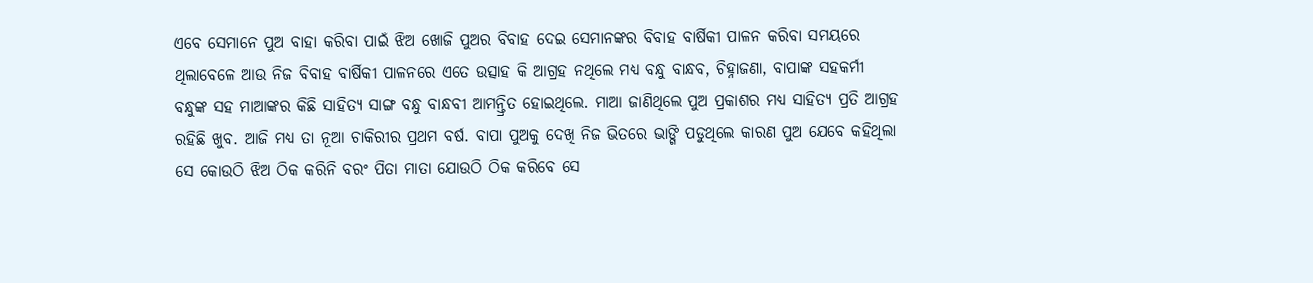ଏବେ ସେମାନେ ପୁଅ ବାହା କରିବା ପାଇଁ ଝିଅ ଖୋଜି ପୁଅର ବିବାହ ଦେଇ ସେମାନଙ୍କର ବିବାହ ବାର୍ଷିକୀ ପାଳନ କରିବା ସମୟରେ ଥିଲାବେଳେ ଆଉ ନିଜ ବିବାହ ବାର୍ଷିକୀ ପାଳନରେ ଏତେ ଉତ୍ସାହ କି ଆଗ୍ରହ ନଥିଲେ ମଧ୍ୟ ବନ୍ଧୁ ବାନ୍ଧବ, ଚିହ୍ନାଜଣା, ବାପାଙ୍କ ସହକର୍ମୀ ବନ୍ଧୁଙ୍କ ସହ ମାଆଙ୍କର କିଛି ସାହିତ୍ୟ ସାଙ୍ଗ ବନ୍ଧୁ ବାନ୍ଧବୀ ଆମନ୍ତ୍ରିତ ହୋଇଥିଲେ. ମାଆ ଜାଣିଥିଲେ ପୁଅ ପ୍ରକାଶର ମଧ୍ୟ ସାହିତ୍ୟ ପ୍ରତି ଆଗ୍ରହ ରହିଛି ଖୁବ. ଆଜି ମଧ୍ୟ ତା ନୂଆ ଚାକିରୀର ପ୍ରଥମ ବର୍ଷ. ବାପା ପୁଅକୁ ଦେଖି ନିଜ ଭିତରେ ଭାଙ୍ଗି ପଡୁଥିଲେ କାରଣ ପୁଅ ଯେବେ କହିଥିଲା ସେ କୋଉଠି ଝିଅ ଠିକ କରିନି ବରଂ ପିତା ମାତା ଯୋଉଠି ଠିକ କରିବେ ସେ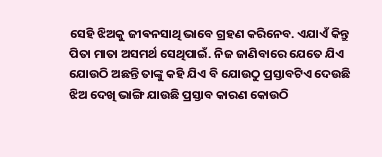ସେହି ଝିଅକୁ ଜୀଵନସାଥି ଭାବେ ଗ୍ରହଣ କରିନେବ. ଏଯାଏଁ କିନ୍ତୁ ପିତା ମାତା ଅସମର୍ଥ ସେଥିପାଇଁ. ନିଜ ଜାଣିବାରେ ଯେତେ ଯିଏ ଯୋଉଠି ଅଛନ୍ତି ତାଙ୍କୁ କହି ଯିଏ ବି ଯୋଉଠୁ ପ୍ରସ୍ତାବଟିଏ ଦେଉଛି ଝିଅ ଦେଖି ଭାଙ୍ଗି ଯାଉଛି ପ୍ରସ୍ତାବ କାରଣ କୋଉଠି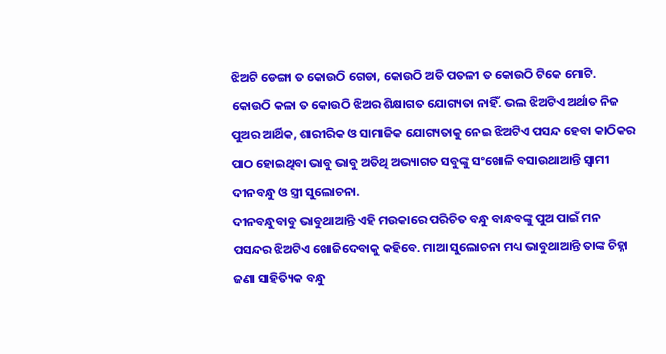ଝିଅଟି ଡେଙ୍ଗା ତ କୋଉଠି ଗେଡା, କୋଉଠି ଅତି ପତଳୀ ତ କୋଉଠି ଟିକେ ମୋଟି. କୋଉଠି କଳା ତ କୋଉଠି ଝିଅର ଶିକ୍ଷାଗତ ଯୋଗ୍ୟତା ନାହିଁ. ଭଲ ଝିଅଟିଏ ଅର୍ଥାତ ନିଜ ପୁଅର ଆର୍ଥିକ, ଶାରୀରିକ ଓ ସାମାଜିକ ଯୋଗ୍ୟତାକୁ ନେଇ ଝିଅଟିଏ ପସନ୍ଦ ହେବା କାଠିକର ପାଠ ହୋଇଥିବା ଭାବୁ ଭାବୁ ଅତିଥି ଅଭ୍ୟାଗତ ସବୁଙ୍କୁ ସଂଖୋଳି ବସାଉଥାଆନ୍ତି ସ୍ୱାମୀ ଦୀନବନ୍ଧୁ ଓ ସ୍ତ୍ରୀ ସୁଲୋଚନା.
ଦୀନବନ୍ଧୁବାବୁ ଭାବୁଥାଆନ୍ତି ଏହି ମଉକାରେ ପରିଚିତ ବନ୍ଧୁ ବାନ୍ଧବଙ୍କୁ ପୁଅ ପାଇଁ ମନ ପସନ୍ଦର ଝିଅଟିଏ ଖୋଜିଦେବାକୁ କହିବେ. ମାଆ ସୁଲୋଚନା ମଧ୍ୟ ଭାବୁଥାଆନ୍ତି ତାଙ୍କ ଚିହ୍ନା ଜଣା ସାହିତ୍ୟିକ ବନ୍ଧୁ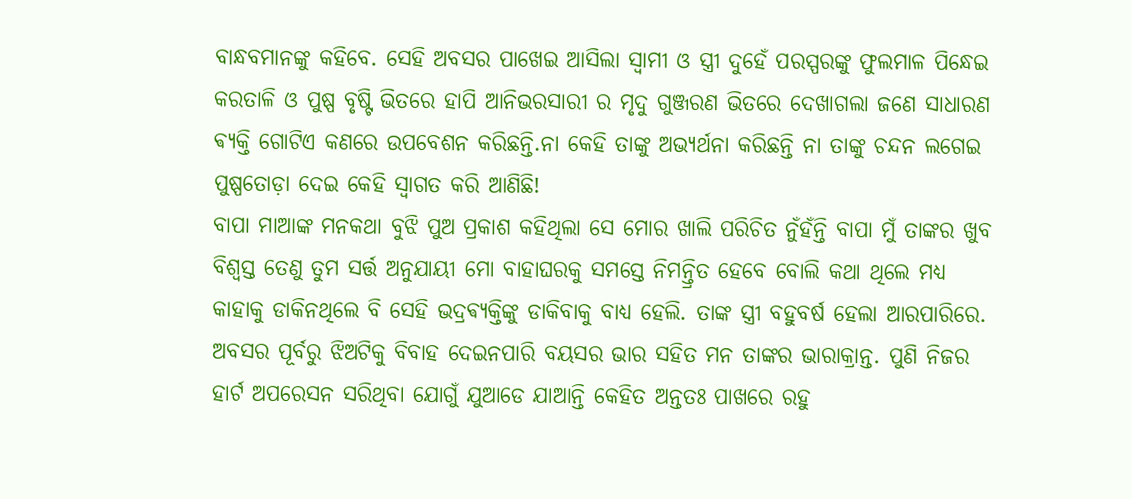ବାନ୍ଧବମାନଙ୍କୁ କହିବେ. ସେହି ଅବସର ପାଖେଇ ଆସିଲା ସ୍ୱାମୀ ଓ ସ୍ତ୍ରୀ ଦୁହେଁ ପରସ୍ପରଙ୍କୁ ଫୁଲମାଳ ପିନ୍ଧେଇ କରତାଳି ଓ ପୁଷ୍ପ ବୃଷ୍ଟି ଭିତରେ ହାପି ଆନିଭରସାରୀ ର ମୃଦୁ ଗୁଞ୍ଜରଣ ଭିତରେ ଦେଖାଗଲା ଜଣେ ସାଧାରଣ ଵ୍ୟକ୍ତି ଗୋଟିଏ କଣରେ ଉପବେଶନ କରିଛନ୍ତି.ନା କେହି ତାଙ୍କୁ ଅଭ୍ୟର୍ଥନା କରିଛନ୍ତି ନା ତାଙ୍କୁ ଚନ୍ଦନ ଲଗେଇ ପୁଷ୍ପତୋଡ଼ା ଦେଇ କେହି ସ୍ୱାଗତ କରି ଆଣିଛି!
ବାପା ମାଆଙ୍କ ମନକଥା ବୁଝି ପୁଅ ପ୍ରକାଶ କହିଥିଲା ସେ ମୋର ଖାଲି ପରିଚିତ ନୁଁହଁନ୍ତି ବାପା ମୁଁ ତାଙ୍କର ଖୁବ ବିଶ୍ୱସ୍ତ ତେଣୁ ତୁମ ସର୍ତ୍ତ ଅନୁଯାୟୀ ମୋ ବାହାଘରକୁ ସମସ୍ତେ ନିମନ୍ତ୍ରିତ ହେବେ ବୋଲି କଥା ଥିଲେ ମଧ୍ୟ କାହାକୁ ଡାକିନଥିଲେ ବି ସେହି ଭଦ୍ରଵ୍ୟକ୍ତିଙ୍କୁ ଡାକିବାକୁ ବାଧ୍ୟ ହେଲି. ତାଙ୍କ ସ୍ତ୍ରୀ ବହୁବର୍ଷ ହେଲା ଆରପାରିରେ. ଅବସର ପୂର୍ବରୁ ଝିଅଟିକୁ ବିବାହ ଦେଇନପାରି ବୟସର ଭାର ସହିତ ମନ ତାଙ୍କର ଭାରାକ୍ରାନ୍ତ. ପୁଣି ନିଜର ହାର୍ଟ ଅପରେସନ ସରିଥିବା ଯୋଗୁଁ ଯୁଆଡେ ଯାଆନ୍ତି କେହିତ ଅନ୍ତତଃ ପାଖରେ ରହୁ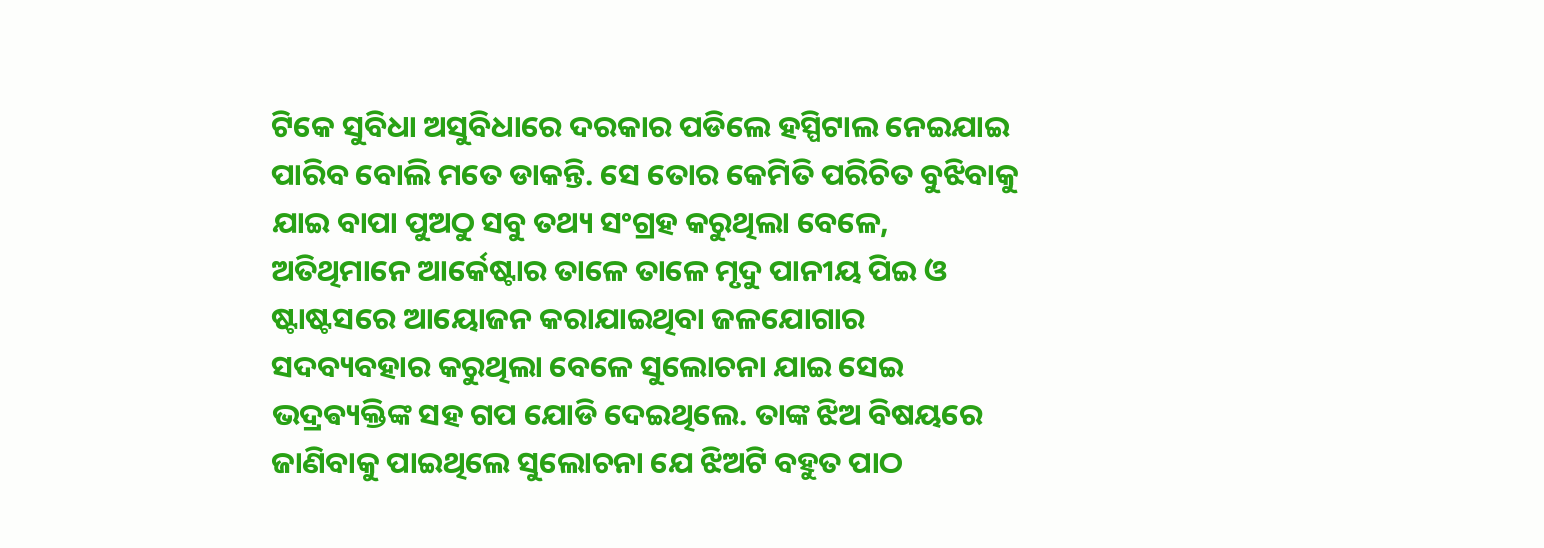ଟିକେ ସୁବିଧା ଅସୁବିଧାରେ ଦରକାର ପଡିଲେ ହସ୍ପିଟାଲ ନେଇଯାଇ ପାରିବ ବୋଲି ମତେ ଡାକନ୍ତି. ସେ ତୋର କେମିତି ପରିଚିତ ବୁଝିବାକୁ ଯାଇ ବାପା ପୁଅଠୁ ସବୁ ତଥ୍ୟ ସଂଗ୍ରହ କରୁଥିଲା ବେଳେ, ଅତିଥିମାନେ ଆର୍କେଷ୍ଟାର ତାଳେ ତାଳେ ମୃଦୁ ପାନୀୟ ପିଇ ଓ ଷ୍ଟାଷ୍ଟସରେ ଆୟୋଜନ କରାଯାଇଥିବା ଜଳଯୋଗାର ସଦବ୍ୟବହାର କରୁଥିଲା ବେଳେ ସୁଲୋଚନା ଯାଇ ସେଇ ଭଦ୍ରଵ୍ୟକ୍ତିଙ୍କ ସହ ଗପ ଯୋଡି ଦେଇଥିଲେ. ତାଙ୍କ ଝିଅ ବିଷୟରେ ଜାଣିବାକୁ ପାଇଥିଲେ ସୁଲୋଚନା ଯେ ଝିଅଟି ବହୁତ ପାଠ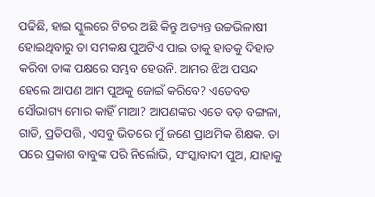ପଢିଛି, ହାଇ ସ୍କୁଲରେ ଟିଚର ଅଛି କିନ୍ତୁ ଅତ୍ୟନ୍ତ ଉଚ୍ଚଭିଳାଷୀ ହୋଇଥିବାରୁ ତା ସମକକ୍ଷ ପୁଅଟିଏ ପାଇ ତାକୁ ହାତକୁ ଦିହାତ କରିବା ତାଙ୍କ ପକ୍ଷରେ ସମ୍ଭବ ହେଉନି. ଆମର ଝିଅ ପସନ୍ଦ ହେଲେ ଆପଣ ଆମ ପୁଅକୁ ଜୋଇଁ କରିବେ? ଏତେବଡ ସୌଭାଗ୍ୟ ମୋର କାହିଁ ମାଆ? ଆପଣଙ୍କର ଏତେ ବଡ଼ ବଙ୍ଗଳା, ଗାଡି, ପ୍ରତିପତ୍ତି, ଏସବୁ ଭିତରେ ମୁଁ ଜଣେ ପ୍ରାଥମିକ ଶିକ୍ଷକ. ତା ପରେ ପ୍ରକାଶ ବାବୁଙ୍କ ପରି ନିର୍ଲୋଭି, ସଂସ୍କାବାଦୀ ପୁଅ, ଯାହାକୁ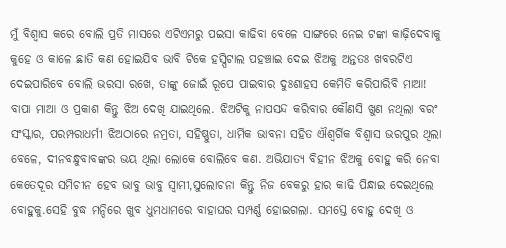ମୁଁ ବିଶ୍ୱାସ କରେ ବୋଲି ପ୍ରତି ମାସରେ ଏଟିଏମରୁ ପଇସା କାଢିବା ବେଳେ ସାଙ୍ଗରେ ନେଇ ଟଙ୍କା କାଢ଼ିଦେବାକୁ କୁହେ ଓ କାଳେ ଛାତି କଣ ହୋଇଯିବ ଭାବି ଟିକେ ହସ୍ପିଟାଲ ପହଞ୍ଚାଇ ଦେଇ ଝିଅକୁ ଅନ୍ତତଃ ଖବରଟିଏ ଦେଇପାରିବେ ବୋଲି ଭରସା ରଖେ, ତାଙ୍କୁ ଜୋଇଁ ରୂପେ ପାଇବାର ଦୁଃଶାହସ କେମିତି କରିପାରିବି ମାଆ!
ବାପା ମାଆ ଓ ପ୍ରକାଶ କିନ୍ତୁ ଝିଅ ଦେଖି ଯାଇଥିଲେ. ଝିଅଟିକୁ ନାପସନ୍ଦ କରିବାର କୌଣସି ଖୁଣ ନଥିଲା ବରଂ ସଂସ୍କାର, ପରମ୍ପରାଧର୍ମୀ ଝିଅଠାରେ ନମ୍ରତା, ସହିଷ୍ଣୁତା, ଧାର୍ମିକ ଭାବନା ସହିତ ଐଶ୍ଵର୍ଗିକ ବିଶ୍ୱାସ ଭରପୁର ଥିଲା ବେଳେ, ଦୀନବନ୍ଧୁବାବଙ୍କର ଭୟ ଥିଲା ଲୋକେ ବୋଲିବେ କଣ. ଅଭିଯାତ୍ୟ ବିହୀନ ଝିଅକୁ ବୋହୁ କରି ନେବା କେତେଦୂର ସମିଚୀନ ହେବ ଭାବୁ ଭାବୁ ସ୍ୱାମୀ,ସୁଲୋଚନା କିନ୍ତୁ ନିଜ ବେକରୁ ହାର କାଢି ପିନ୍ଧାଇ ଦେଇଥିଲେ ବୋହୁକୁ.ସେହି ବୁଦ୍ଧ ମନ୍ଦିରେ ଖୁବ ଧୁମଧାମରେ ବାହାଘର ସମ୍ପର୍ଣ୍ଣ ହୋଇଗଲା. ସମସ୍ତେ ବୋହୁ ଦେଖି ଓ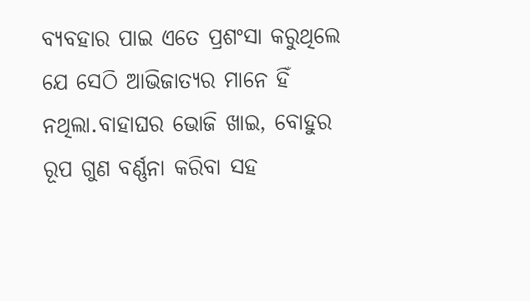ବ୍ୟବହାର ପାଇ ଏତେ ପ୍ରଶଂସା କରୁଥିଲେ ଯେ ସେଠି ଆଭିଜାତ୍ୟର ମାନେ ହିଁ ନଥିଲା.ବାହାଘର ଭୋଜି ଖାଇ, ବୋହୁର ରୂପ ଗୁଣ ବର୍ଣ୍ଣନା କରିବା ସହ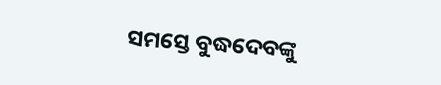ସମସ୍ତେ ବୁଦ୍ଧଦେବଙ୍କୁ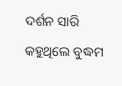ଦର୍ଶନ ସାରି କହୁଥିଲେ ବୁଦ୍ଧମ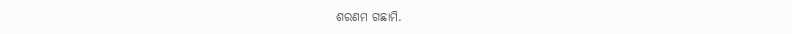ଶରଣମ ଗଛାମି.